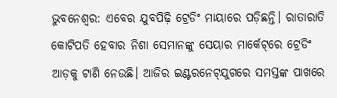ଭୁବନେଶ୍ୱର: ଏବେର ଯୁବପିଢ଼ି ଟ୍ରେଡିଂ ମାୟାରେ ପଡ଼ିଛନ୍ତି। ରାତାରାତି କୋଟିପତି ହେବାର ନିଶା ସେମାନଙ୍କୁ ସେୟାର ମାର୍କେଟ୍‌ରେ ଟ୍ରେଡିଂ ଆଡ଼କୁ ଟାଣି ନେଉଛି। ଆଜିର ଇଣ୍ଟରନେଟ୍‌ଯୁଗରେ ସମସ୍ତଙ୍କ ପାଖରେ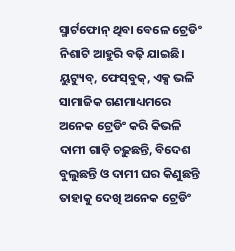ସ୍ମାର୍ଟଫୋନ୍ ଥିବା ବେଳେ ଟ୍ରେଡିଂ ନିଶାଟି ଆହୁରି ବଢ଼ି ଯାଇଛି। ୟୁଟ୍ୟୁବ୍, ଫେସ୍‌ବୁକ୍, ଏକ୍ସ ଭଳି ସାମାଜିକ ଗଣମାଧ୍ୟମରେ ଅନେକ ଟ୍ରେଡିଂ କରି କିଭଳି ଦାମୀ ଗାଡ଼ି ଚଢ଼ୁଛନ୍ତି, ବିଦେଶ ବୁଲୁଛନ୍ତି ଓ ଦାମୀ ଘର କିଣୁଛନ୍ତି ତାହାକୁ ଦେଖି ଅନେକ ଟ୍ରେଡିଂ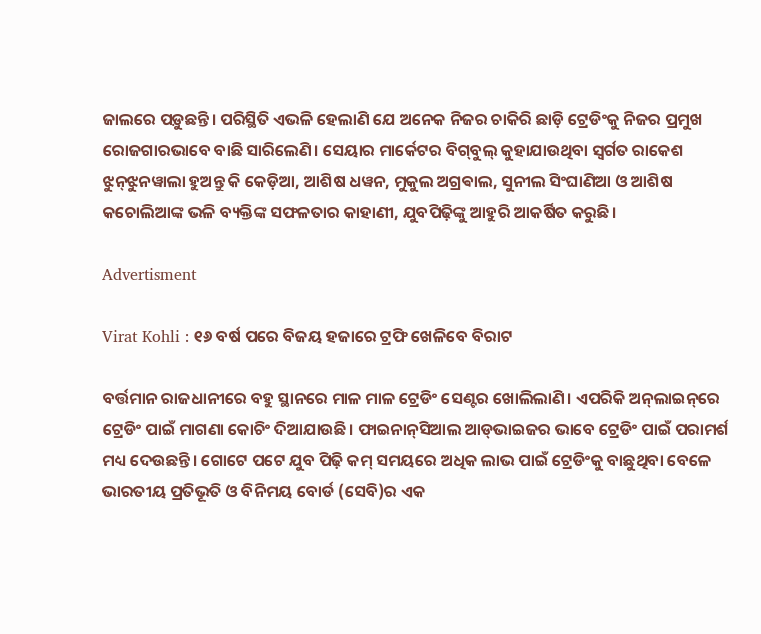ଜାଲରେ ପଡ଼ୁଛନ୍ତି। ପରିସ୍ଥିତି ଏଭଳି ହେଲାଣି ଯେ ଅନେକ ନିଜର ଚାକିରି ଛାଡ଼ି ଟ୍ରେଡିଂକୁ ନିଜର ପ୍ରମୁଖ ରୋଜଗାରଭାବେ ବାଛି ସାରିଲେଣି। ସେୟାର ମାର୍କେଟର ବିଗ୍‌ବୁଲ୍ କୁହାଯାଉଥିବା ସ୍ବର୍ଗତ ରାକେଶ ଝୁନ୍‌ଝୁନୱାଲା ହୁଅନ୍ତୁ କି କେଡ଼ିଆ, ଆଶିଷ ଧୱନ, ମୁକୁଲ ଅଗ୍ରଵାଲ, ସୁନୀଲ ସିଂଘାଣିଆ ଓ ଆଶିଷ କଚୋଲିଆଙ୍କ ଭଳି ବ୍ୟକ୍ତିଙ୍କ ସଫଳତାର କାହାଣୀ, ଯୁବପିଢ଼ିଙ୍କୁ ଆହୁରି ଆକର୍ଷିତ କରୁଛି।

Advertisment

Virat Kohli : ୧୬ ବର୍ଷ ପରେ ବିଜୟ ହଜାରେ ଟ୍ରଫି ଖେଳିବେ ବିରାଟ

ବର୍ତ୍ତମାନ ରାଜଧାନୀରେ ବହୁ ସ୍ଥାନରେ ମାଳ ମାଳ ଟ୍ରେଡିଂ ସେଣ୍ଟର ଖୋଲିଲାଣି। ଏପରିକି ଅନ୍‌ଲାଇନ୍‌ରେ ଟ୍ରେଡିଂ ପାଇଁ ମାଗଣା କୋଚିଂ ଦିଆଯାଉଛି। ଫାଇନାନ୍‌ସିଆଲ ଆଡ୍‌ଭାଇଜର ଭାବେ ଟ୍ରେଡିଂ ପାଇଁ ପରାମର୍ଶ ମଧ୍ୟ ଦେଉଛନ୍ତି। ଗୋଟେ ପଟେ ଯୁବ ପିଢ଼ି କମ୍‌ ସମୟରେ ଅଧିକ ଲାଭ ପାଇଁ ଟ୍ରେଡିଂକୁ ବାଛୁଥିବା ବେଳେ ଭାରତୀୟ ପ୍ରତିଭୂତି ଓ ବିନିମୟ ବୋର୍ଡ (ସେବି)ର ଏକ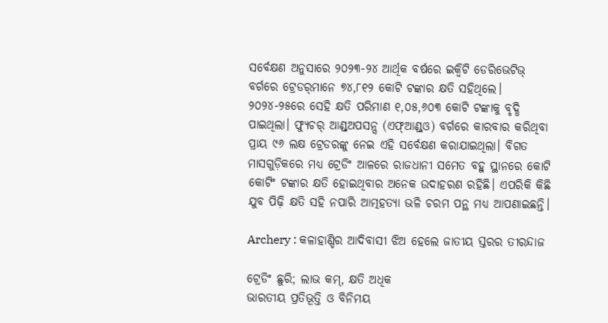ସର୍ବେକ୍ଷଣ ଅନୁସାରେ ୨୦୨୩-୨୪ ଆର୍ଥିକ ବର୍ଷରେ ଇକ୍ବିଟି ଡେରିଭେଟିଭ୍ ବର୍ଗରେ ଟ୍ରେଡର୍‌ମାନେ ୭୪,୮୧୨ କୋଟି ଟଙ୍କାର କ୍ଷତି ସହିଥିଲେ। ୨୦୨୪-୨୫ରେ ସେହି କ୍ଷତି ପରିମାଣ ୧,୦୫,୬୦୩ କୋଟି ଟଙ୍କାକୁ ବୃଦ୍ଧି ପାଇଥିଲା। ଫ୍ୟୁଚର୍ ଆଣ୍ଡ୍‌ଅପସନ୍ସ (ଏଫ୍ଆଣ୍ଡ୍‌ଓ) ବର୍ଗରେ କାରବାର କରିଥିବା ପ୍ରାୟ ୯୬ ଲକ୍ଷ ଟ୍ରେଡରଙ୍କୁ ନେଇ ଏହି ସର୍ବେକ୍ଷଣ କରାଯାଇଥିଲା। ବିଗତ ମାସଗୁଡ଼ିକରେ ମଧ୍ୟ ଟ୍ରେଡିଂ ଆଳରେ ରାଜଧାନୀ ସମେତ ବହୁ ସ୍ଥାନରେ କୋଟି କୋଟିଂ ଟଙ୍କାର କ୍ଷତି ହୋଇଥିବାର ଅନେକ ଉଦାହରଣ ରହିଛି। ଏପରିକି କିଛି ଯୁବ ପିଢ଼ି କ୍ଷତି ସହି ନପାରି ଆତ୍ମହତ୍ୟା ଭଳି ଚରମ ପନ୍ଥ ମଧ୍ୟ ଆପଣାଇଛନ୍ତି।

Archery : କଳାହାଣ୍ଡିର ଆଦିବାସୀ ଝିଅ ହେଲେ ଜାତୀୟ ସ୍ତରର ତୀରନ୍ଦାଜ

ଟ୍ରେଡିଂ ଛୁରି; ଲାଭ କମ୍, କ୍ଷତି ଅଧିକ
ଭାରତୀୟ ପ୍ରତିଭୂତ୍ତି ଓ ବିନିମୟ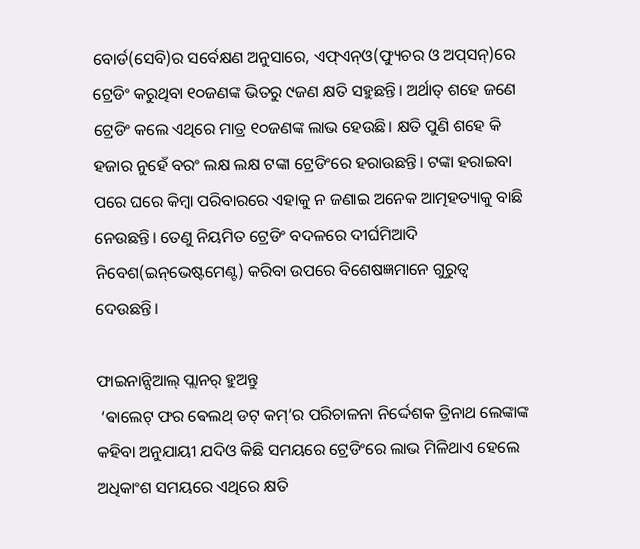ବୋର୍ଡ(ସେବି)ର ସର୍ବେକ୍ଷଣ ଅନୁସାରେ, ଏଫ୍‌ଏନ୍‌ଓ(ଫ୍ୟୁଚର ଓ ଅପ୍‌ସନ୍‌)ରେ ଟ୍ରେଡିଂ କରୁଥିବା ୧୦ଜଣଙ୍କ ଭିତରୁ ୯ଜଣ କ୍ଷତି ସହୁଛନ୍ତି। ଅର୍ଥାତ୍ ଶହେ ଜଣେ ଟ୍ରେଡିଂ କଲେ ଏଥିରେ ମାତ୍ର ୧୦ଜଣଙ୍କ ଲାଭ ହେଉଛି। କ୍ଷତି ପୁଣି ଶହେ କି ହଜାର ନୁହେଁ ବରଂ ଲକ୍ଷ ଲକ୍ଷ ଟଙ୍କା ଟ୍ରେଡିଂରେ ହରାଉଛନ୍ତି। ଟଙ୍କା ହରାଇବା ପରେ ଘରେ କିମ୍ବା ପରିବାରରେ ଏହାକୁ ନ ଜଣାଇ ଅନେକ ଆତ୍ମହତ୍ୟାକୁ ବାଛି ନେଉଛନ୍ତି। ତେଣୁ ନିୟମିତ ଟ୍ରେଡିଂ ବଦଳରେ ଦୀର୍ଘମିଆଦି ନିବେଶ(ଇନ୍‌ଭେଷ୍ଟମେଣ୍ଟ) କରିବା ଉପରେ ବିଶେଷଜ୍ଞମାନେ ଗୁରୁତ୍ବ ଦେଉଛନ୍ତି।

ଫାଇନାନ୍ସିଆଲ୍‌ ପ୍ଲାନର୍‌ ହୁଅନ୍ତୁ
 ‘ଵାଲେଟ୍ ଫର ଵେଲଥ୍ ଡଟ୍ କମ୍’ର ପରିଚାଳନା ନିର୍ଦ୍ଦେଶକ ତ୍ରିନାଥ ଲେଙ୍କାଙ୍କ କହିବା ଅନୁଯାୟୀ ଯଦିଓ କିଛି ସମୟରେ ଟ୍ରେଡିଂରେ ଲାଭ ମିଳିଥାଏ ହେଲେ ଅଧିକାଂଶ ସମୟରେ ଏଥିରେ କ୍ଷତି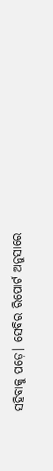ସହିବାକୁ ପଡ଼େ। ସେବିର ରିପୋର୍ଟ ଅନୁସାରେ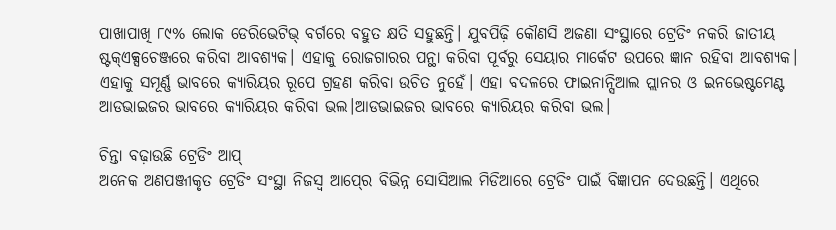ପାଖାପାଖି ୮୯% ଲୋକ ଡେରିଭେଟିଭ୍ ବର୍ଗରେ ବହୁତ କ୍ଷତି ସହୁଛନ୍ତି। ଯୁବପିଢ଼ି କୌଣସି ଅଜଣା ସଂସ୍ଥାରେ ଟ୍ରେଡିଂ ନକରି ଜାତୀୟ ଷ୍ଟକ୍‌ଏକ୍ସଚେଞ୍ଜରେ କରିବା ଆବଶ୍ୟକ। ଏହାକୁ ରୋଜଗାରର ପନ୍ଥା କରିବା ପୂର୍ବରୁ ସେୟା‌ର ମାର୍କେଟ ଉପରେ ଜ୍ଞାନ ରହିବା ଆବଶ୍ୟକ। ଏହାକୁ ସମୂର୍ଣ୍ଣ ଭାବରେ କ୍ୟାରିୟର ରୂପେ ଗ୍ରହଣ କରିବା ଉଚିତ ନୁହେଁ। ଏହା ବଦଳରେ ଫାଇନାନ୍ସିଆଲ ପ୍ଲାନର ଓ ଇନଭେଷ୍ଟମେଣ୍ଟ ଆଡଭାଇଜର ଭାବରେ କ୍ୟାରିୟର କରିବା ଭଲ।ଆଡଭାଇଜର ଭାବରେ କ୍ୟାରିୟର କରିବା ଭଲ।

ଚିନ୍ତା ବଢ଼ାଉଛି ଟ୍ରେଡିଂ ଆପ୍
ଅନେକ ଅଣପଞ୍ଜୀକୃତ ଟ୍ରେଡିଂ ସଂସ୍ଥା ନିଜସ୍ବ ଆପ୍‍ରେ ବିଭିନ୍ନ ସୋସିଆଲ ମିଡିଆରେ ଟ୍ରେଡିଂ ପାଇଁ ବିଜ୍ଞାପନ ଦେଉଛନ୍ତି। ଏଥିରେ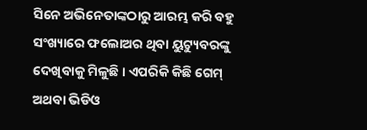ସିନେ ଅଭିନେତାଙ୍କଠାରୁ ଆରମ୍ଭ କରି ବହୁ ସଂଖ୍ୟାରେ ଫଲୋଅର ଥିବା ୟୁଟ୍ୟୁବରଙ୍କୁ ଦେଖିବାକୁ ମିଳୁଛି। ଏପରିକି କିଛି ଗେମ୍‌ ଅଥବା ଭିଡିଓ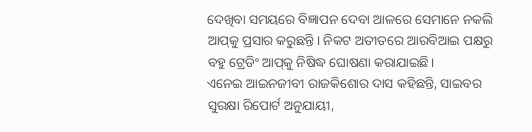ଦେଖିବା ସମୟରେ ବିଜ୍ଞାପନ ଦେବା ଆଳରେ ସେମାନେ ନକଲି ଆପ୍‌କୁ ପ୍ରସାର କରୁଛନ୍ତି। ନିକଟ ଅତୀତରେ ଆରବିଆଇ ପକ୍ଷରୁ ବହୁ ଟ୍ରେଡିଂ ଆପ୍‌କୁ ନିଷିଦ୍ଧ ଘୋଷଣା କରାଯାଇଛି।
ଏନେଇ ଆଇନଜୀବୀ ରାଜକିଶୋର ଦାସ କହିଛନ୍ତି, ସାଇବର ସୁରକ୍ଷା ରିପୋର୍ଟ ଅନୁଯାୟୀ,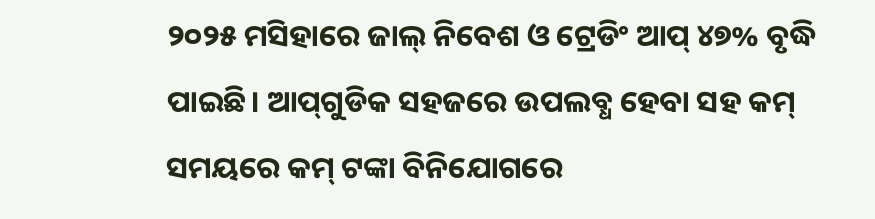୨୦୨୫ ମସିହାରେ ଜାଲ୍ ନିବେଶ ଓ ଟ୍ରେଡିଂ ଆପ୍ ୪୭% ବୃଦ୍ଧି ପାଇଛି। ଆପ୍‌ଗୁଡିକ ସହଜରେ ଉପଲବ୍ଧ ହେବା ସହ କମ୍ ସମୟରେ କମ୍ ଟଙ୍କା ବିନିଯୋଗରେ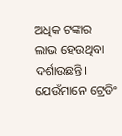ଅଧିକ ଟଙ୍କାର ଲାଭ ‌ହେଉଥିବା ଦର୍ଶାଉଛନ୍ତି। ଯେଉଁମାନେ ଟ୍ରେଡିଂ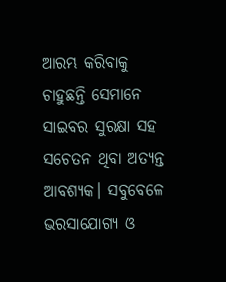ଆରମ୍ଭ କରିବାକୁ ଚାହୁଛନ୍ତି ସେମାନେ ସାଇବର ସୁରକ୍ଷା ସହ ସଚେତନ ଥିବା ଅତ୍ୟନ୍ତ ଆବଶ୍ୟକ। ସବୁବେଳେ ଭରସାଯୋଗ୍ୟ ଓ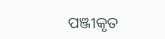ପଞ୍ଜୀକୃତ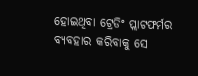ହୋଇଥିବା ଟ୍ରେଡିଂ ପ୍ଲାଟଫର୍ମର ବ୍ୟବହାର କରିବାକୁ ସେ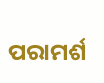ପରାମର୍ଶ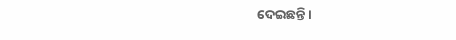ଦେଇଛନ୍ତି।